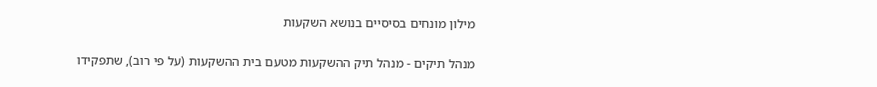מילון מונחים בסיסיים בנושא השקעות

מנהל תיקים - מנהל תיק ההשקעות מטעם בית ההשקעות (על פי רוב), שתפקידו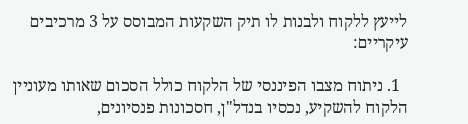לייעץ ללקוח ולבנות לו תיק השקעות המבוסס על 3 מרכיבים עיקריים:

  1. ניתוח מצבו הפיננסי של הלקוח כולל הסכום שאותו מעוניין הלקוח להשקיע, נכסיו בנדל"ן, חסכונות פנסיונים,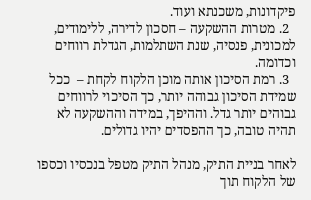פיקדונות, משכנתא ועוד.
  2. מטרות ההשקעה – חסכון לדירה, ללימודים, למכונית, פנסיה, שנת השתלמות, הגדלת רווחים וכדומה.
  3. רמת הסיכון אותה מוכן הלקוח לקחת –  ככל שמידת הסיכון גבוהה יותר, כך הסיכוי לרווחים גבוהים יותר גדל. וההיפך, במידה וההשקעה לא תהיה טובה, כך ההפסדים יהיו גדולים.

לאחר בניית התיק, מנהל התיק מטפל בנכסיו וכספו של הלקוח תוך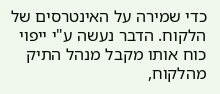כדי שמירה על האינטרסים של הלקוח. הדבר נעשה ע"י ייפוי כוח אותו מקבל מנהל התיק מהלקוח,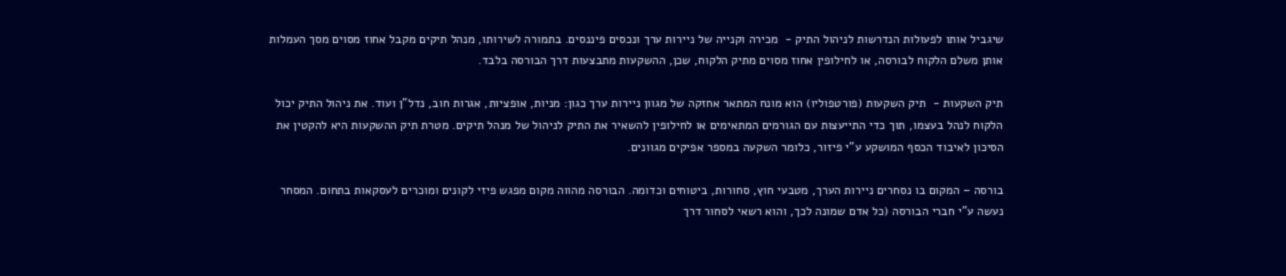שיגביל אותו לפעולות הנדרשות לניהול התיק -  מכירה וקנייה של ניירות ערך ונכסים פיננסים. בתמורה לשירותו, מנהל תיקים מקבל אחוז מסוים מסך העמלות אותן משלם הלקוח לבורסה, או לחילופין אחוז מסוים מתיק הלקוח, שכן, ההשקעות מתבצעות דרך הבורסה בלבד.

תיק השקעות -  תיק השקעות (פורטפוליו) הוא מונח המתאר אחזקה של מגוון ניירות ערך כגון: מניות, אופציות, אגרות חוב, נדל"ן ועוד. את ניהול התיק יכול הלקוח לנהל בעצמו, תוך כדי התייעצות עם הגורמים המתאימים או לחילופין להשאיר את התיק לניהול של מנהל תיקים. מטרת תיק ההשקעות היא להקטין את הסיכון לאיבוד הכסף המושקע ע"י פיזור, כלומר השקעה במספר אפיקים מגוונים.

בורסה – המקום בו נסחרים ניירות הערך, מטבעי חוץ, סחורות, ביטוחים וכדומה. הבורסה מהווה מקום מפגש פיזי לקונים ומוכרים לעסקאות בתחום. המסחר נעשה ע"י חברי הבורסה (כל אדם שמונה לכך, והוא רשאי לסחור דרך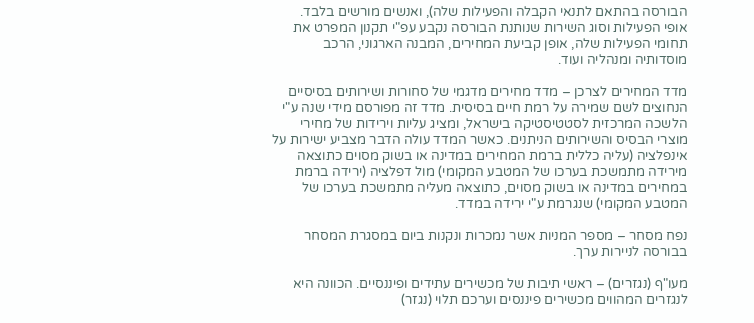הבורסה בהתאם לתנאי הקבלה והפעילות שלה), ואנשים מורשים בלבד.
אופי הפעילות וסוג השירות שנותנת הבורסה נקבע עפ"י תקנון המפרט את תחומי הפעילות שלה, אופן קביעת המחירים, המבנה הארגוני, הרכב מוסדותיה ומנהליה ועוד.

מדד המחירים לצרכן – מדד מחירים מדגמי של סחורות ושירותים בסיסיים הנחוצים לשם שמירה על רמת חיים בסיסית. מדד זה מפורסם מידי שנה ע"י הלשכה המרכזית לסטטיסטיקה בישראל, ומציג עליות וירידות של מחירי מוצרי הבסיס והשירותים הניתנים. כאשר המדד עולה הדבר מצביע ישירות על אינפלציה (עליה כללית ברמת המחירים במדינה או בשוק מסוים כתוצאה מירידה מתמשכת בערכו של המטבע המקומי) מול דפלציה (ירידה ברמת במחירים במדינה או בשוק מסוים, כתוצאה מעליה מתמשכת בערכו של המטבע המקומי) שנגרמת ע"י ירידה במדד.

נפח מסחר – מספר המניות אשר נמכרות ונקנות ביום במסגרת המסחר בבורסה לניירות ערך.

מעו"ף (נגזרים) – ראשי תיבות של מכשירים עתידים ופיננסיים. הכוונה היא לנגזרים המהווים מכשירים פיננסים וערכם תלוי (נגזר)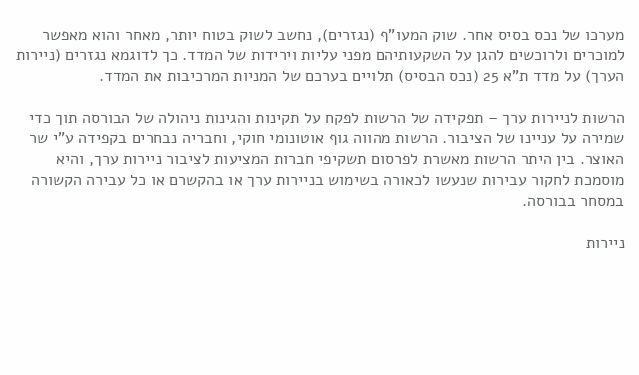מערכו של נכס בסיס אחר. שוק המעו"ף (נגזרים), נחשב לשוק בטוח יותר, מאחר והוא מאפשר למוכרים ולרוכשים להגן על השקעותיהם מפני עליות וירידות של המדד. כך לדוגמא נגזרים (ניירות הערך) על מדד ת"א 25 (נכס הבסיס) תלויים בערכם של המניות המרכיבות את המדד.

הרשות לניירות ערך – תפקידה של הרשות לפקח על תקינות והגינות ניהולה של הבורסה תוך כדי שמירה על עניינו של הציבור. הרשות מהווה גוף אוטונומי חוקי, וחבריה נבחרים בקפידה ע"י שר האוצר. בין היתר הרשות מאשרת לפרסום תשקיפי חברות המציעות לציבור ניירות ערך, והיא מוסמכת לחקור עבירות שנעשו לכאורה בשימוש בניירות ערך או בהקשרם או כל עבירה הקשורה במסחר בבורסה.

ניירות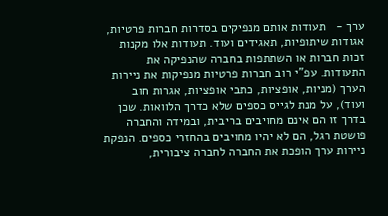ערך -   תעודות אותם מנפיקים בסדרות חברות פרטיות, אגודות שיתופיות, תאגידים ועוד. תעודות אלו מקנות זכות חברות או השתתפות בחברה שהנפיקה את התעודות. עפ"י רוב חברות פרטיות מנפיקות את ניירות הערך (מניות, אופציות, כתבי אופציות, אגרות חוב ועוד), על מנת לגייס כספים שלא כדרך הלוואות. שכן בדרך זו הם אינם מחויבים בריבית, ובמידה והחברה פושטת רגל, הם לא יהיו מחויבים בהחזרי כספים. הנפקת ניירות ערך הופכת את החברה לחברה ציבורית,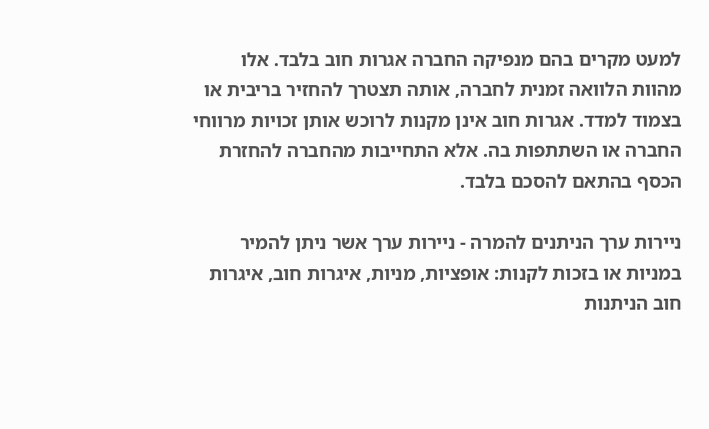למעט מקרים בהם מנפיקה החברה אגרות חוב בלבד. אלו מהוות הלוואה זמנית לחברה, אותה תצטרך להחזיר בריבית או בצמוד למדד. אגרות חוב אינן מקנות לרוכש אותן זכויות מרווחי החברה או השתתפות בה. אלא התחייבות מהחברה להחזרת הכסף בהתאם להסכם בלבד.

ניירות ערך הניתנים להמרה - ניירות ערך אשר ניתן להמיר במניות או בזכות לקנות: אופציות, מניות, איגרות חוב, איגרות חוב הניתנות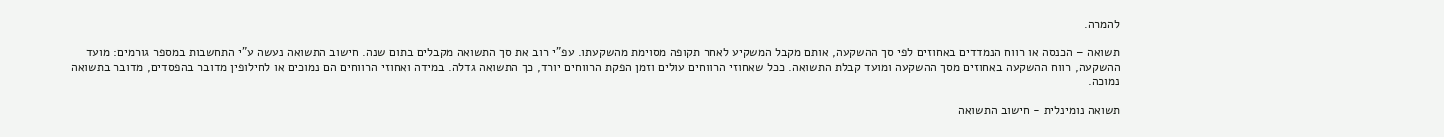להמרה.

תשואה – הכנסה או רווח הנמדדים באחוזים לפי סך ההשקעה, אותם מקבל המשקיע לאחר תקופה מסוימת מהשקעתו. עפ"י רוב את סך התשואה מקבלים בתום שנה. חישוב התשואה נעשה ע"י התחשבות במספר גורמים: מועד ההשקעה, רווח ההשקעה באחוזים מסך ההשקעה ומועד קבלת התשואה. ככל שאחוזי הרווחים עולים וזמן הפקת הרווחים יורד, כך התשואה גדלה. במידה ואחוזי הרווחים הם נמוכים או לחילופין מדובר בהפסדים, מדובר בתשואה נמוכה.

תשואה נומינלית - חישוב התשואה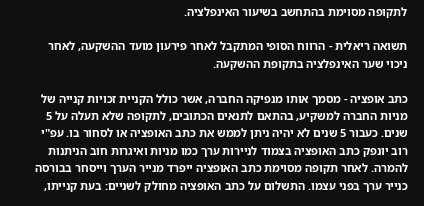לתקופה מסוימת בהתחשב בשיעור האינפלציה.

תשואה ריאלית - הרווח הסופי המתקבל לאחר פירעון מועד ההשקעה, לאחר ניכוי שער האינפלציה בתקופת ההשקעה.

כתב אופציה - מסמך אותו מנפיקה החברה, אשר כולל הקניית זכויות קנייה של מניות החברה למשקיע, בהתאם לתנאים הכתובים, לתקופה שלא תעלה על 5 שנים. כעבור 5 שנים לא יהיה ניתן לממש את כתב האופציה או לסחור בו. עפ"י רוב יונפק כתב האופציה בצמוד לניירות ערך כמו מניות ואיגרות חוב הניתנות להמרה. לאחר תקופה מסוימת כתב האופציה ייפרד מנייר הערך וייסחר בבורסה כנייר ערך בפני עצמו. התשלום על כתב האופציה מחולק לשניים: בעת קנייתו,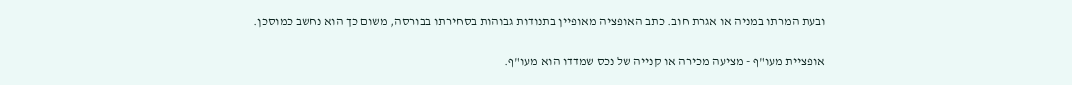ובעת המרתו במניה או אגרת חוב. כתב האופציה מאופיין בתנודות גבוהות בסחירתו בבורסה, משום כך הוא נחשב כמוסכן.

אופציית מעו"ף - מציעה מכירה או קנייה של נכס שמדדו הוא מעו"ף.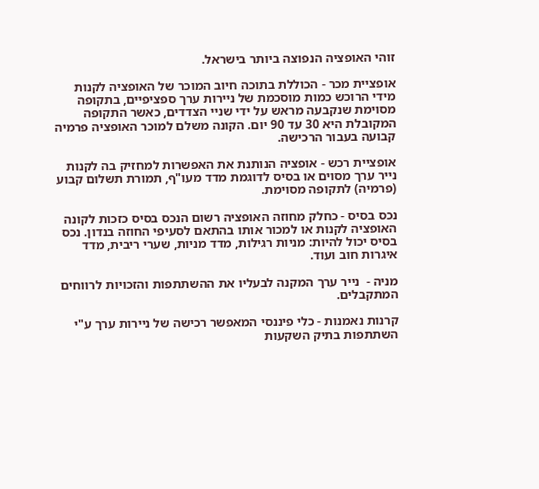זוהי האופציה הנפוצה ביותר בישראל.

אופציית מכר - הכוללת בתוכה חיוב המוכר של האופציה לקנות מידי הרוכש כמות מוסכמת של ניירות ערך ספציפיים, בתקופה מסוימת שנקבעה מראש על ידי שניי הצדדים, כאשר התקופה המקובלת היא 30 עד 90 יום. הקונה משלם למוכר האופציה פרמיה קבועה בעבור הרכישה.

אופציית רכש - אופציה הנותנת את האפשרות למחזיק בה לקנות נייר ערך מסוים או בסיס לדוגמת מדד מעו"ף, תמורת תשלום קבוע (פרמיה) לתקופה מסוימת.

נכס בסיס - כחלק מחוזה האופציה רשום הנכס בסיס כזכות לקונה האופציה לקנות או למכור אותו בהתאם לסעיפי החוזה בנדון. נכס בסיס יכול להיות: מניות רגילות, מדד מניות, שערי ריבית, מדד איגרות חוב ועוד.

מניה -  נייר ערך המקנה לבעליו את ההשתתפות והזכויות לרווחים המתקבלים.

קרנות נאמנות - כלי פיננסי המאפשר רכישה של ניירות ערך ע"י השתתפות בתיק השקעות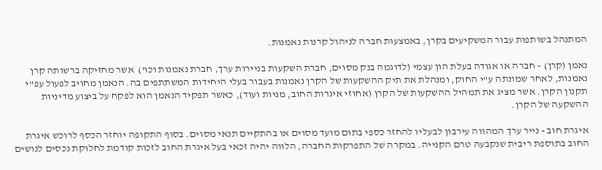המתנהל בשותפות עבור המשקיעים בקרן, באמצעות חברה לניהול קרנות נאמנות.

נאמן (קרן) – חברה או אגודה בעלת הון עצמי (לדוגמה בנק מסוים, חברת השקעות בניירות ערך, חברת נאמנות וכו')  אשר מחזיקה ברשותה קרן נאמנות, לאחר שמונתה ע"י החוק, ומנהלת את תיק ההשקעות של הקרן נאמנות בעבור בעלי היחידות המשתתפים בה. הנאמן מחויב לפעול עפ"י תקנון הקרן. אשר מציג את תמהיל ההשקעות של הקרן (אחוזי איגרות החוב, מניות ועוד), כאשר תפקיד הנאמן הוא לפקח על ביצוע מדיניות ההשקעה של הקרן.

איגרת חוב - נייר ערך המהווה עירבון לבעליו להחזר כספי בתום מועד מסוים או בהתקיים תנאי מסוים. בסוף התקופה יוחזר הכסף לרוכש איגרת החוב בתוספת ריבית שנקבעה טרם הקנייה. במקרה של התפרקות החברה, הלווה יהיה זכאי בעל איגרת החוב לזכות קודמת לחלוקת נכסים לנושים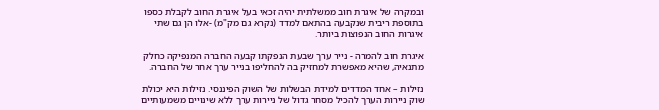ובמקרה של איגרת חוב ממשלתית יהיה זכאי בעל איגרת החוב לקבלת כספו בתוספת ריבית שנקבעה בהתאם למדד (נקרא גם מק"מ) -אלו הן גם שתי איגרות החוב הנפוצות ביותר.

איגרת חוב להמרה - נייר ערך שבעת הנפקתו קבעה החברה המנפיקה כחלק מתנאיה, שהיא מאפשרת למחזיק בה להחליפו בנייר ערך אחר של החברה.

נזילות – אחד המדדים למידת הבשלות של השוק הפיננסי. נזילות היא יכולת שוק ניירות הערך להכיל מסחר גדול של ניירות ערך ללא שינויים משמעותיים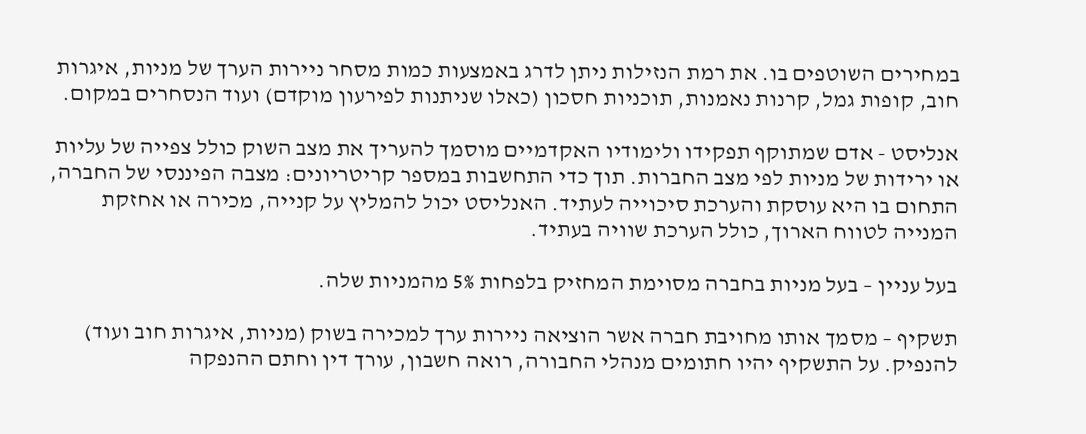במחירים השוטפים בו. את רמת הנזילות ניתן לדרג באמצעות כמות מסחר ניירות הערך של מניות, איגרות חוב, קופות גמל, קרנות נאמנות, תוכניות חסכון (כאלו שניתנות לפירעון מוקדם) ועוד הנסחרים במקום.

אנליסט - אדם שמתוקף תפקידו ולימודיו האקדמיים מוסמך להעריך את מצב השוק כולל צפייה של עליות או ירידות של מניות לפי מצב החברות. תוך כדי התחשבות במספר קריטריונים: מצבה הפיננסי של החברה, התחום בו היא עוסקת והערכת סיכוייה לעתיד. האנליסט יכול להמליץ על קנייה, מכירה או אחזקת המנייה לטווח הארוך, כולל הערכת שוויה בעתיד.

בעל עניין – בעל מניות בחברה מסוימת המחזיק בלפחות 5% מהמניות שלה.

תשקיף – מסמך אותו מחויבת חברה אשר הוציאה ניירות ערך למכירה בשוק (מניות, איגרות חוב ועוד) להנפיק. על התשקיף יהיו חתומים מנהלי החבורה, רואה חשבון, עורך דין וחתם ההנפקה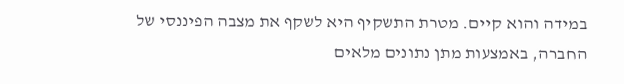במידה והוא קיים. מטרת התשקיף היא לשקף את מצבה הפיננסי של החברה, באמצעות מתן נתונים מלאים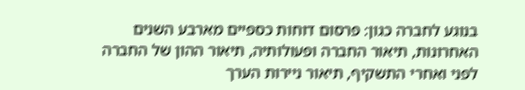בנוגע לחברה כגון: פרסום דוחות כספיים מארבע השנים האחרונות, תיאור החברה ופעולותיה, תיאור ההון של החברה לפני ואחרי התשקיף, תיאור ניירות הערך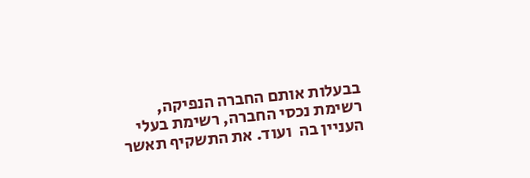בבעלות אותם החברה הנפיקה, רשימת נכסי החברה, רשימת בעלי העניין בה  ועוד. את התשקיף תאשר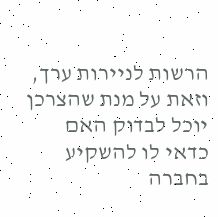הרשות לניירות ערך, וזאת על מנת שהצרכן יוכל לבדוק האם כדאי לו להשקיע בחברה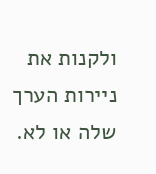ולקנות את ניירות הערך שלה או לא.